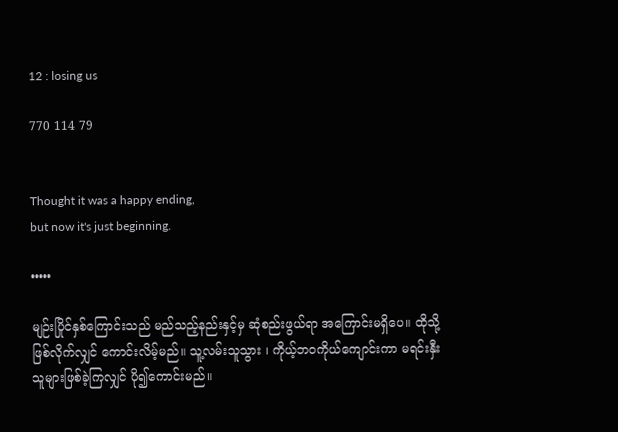12 : losing us

770 114 79


Thought it was a happy ending,
but now it's just beginning.

•••••

မျဉ်းပြိုင်နှစ်ကြောင်းသည် မည်သည့်နည်းနှင့်မှ ဆုံစည်းဖွယ်ရာ အကြောင်းမရှိပေ။ ထိုသို့ဖြစ်လိုက်လျှင် ကောင်းလိမ့်မည်။ သူ့လမ်းသူသွား ၊ ကိုယ့်ဘဝကိုယ်ကျောင်းကာ မရင်းနှီးသူများဖြစ်ခဲ့ကြလျှင် ပို၍ကောင်းမည်။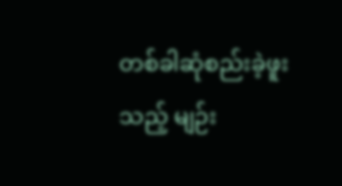တစ်ခါဆုံစည်းခဲ့ဖူးသည့် မျဉ်း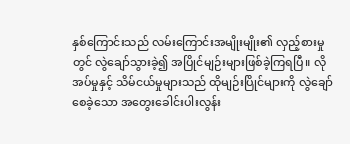နှစ်‌ကြောင်းသည် လမ်းကြောင်းအမျိုးမျိုး၏ လှည့်စားမှုတွင် လွဲချော်သွားခဲ့၍ အပြိုင်မျဉ်းများဖြစ်ခဲ့ကြရပြီ။ လိုအပ်မှုနှင့် သိမ်ငယ်မှုများသည် ထိုမျဉ်းပြိုင်များကို လွဲချော်စေခဲ့သော အတွေးခေါင်းပါးလွန်း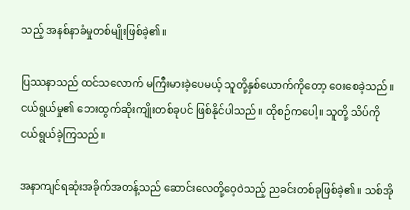သည့် အနစ်နာခံမှုတစ်မျိုးဖြစ်ခဲ့၏။

ပြဿနာသည် ထင်သလောက် မကြီးမားခဲ့ပေမယ့် သူတို့နှစ်‌ယောက်ကိုတော့ ဝေးစေခဲ့သည်။ ငယ်ရွယ်မှု၏ ဘေးထွက်ဆိုးကျိုးတစ်ခုပင် ဖြစ်နိုင်ပါသည်။ ထိုစဉ်ကပေါ့။ သူတို့ သိပ်ကို ငယ်ရွယ်ခဲ့ကြသည်။

အနာကျင်ရဆုံးအခိုက်အတန့်သည် ဆောင်းလေတို့ဝေ့ဝဲသည့် ညခင်းတစ်ခုဖြစ်ခဲ့၏။ သစ်အို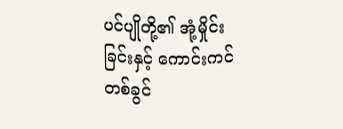ပင်ပျိုတို့၏ အုံ့မှိုင်းခြင်းနှင့် ကောင်းကင်တစ်ခွင်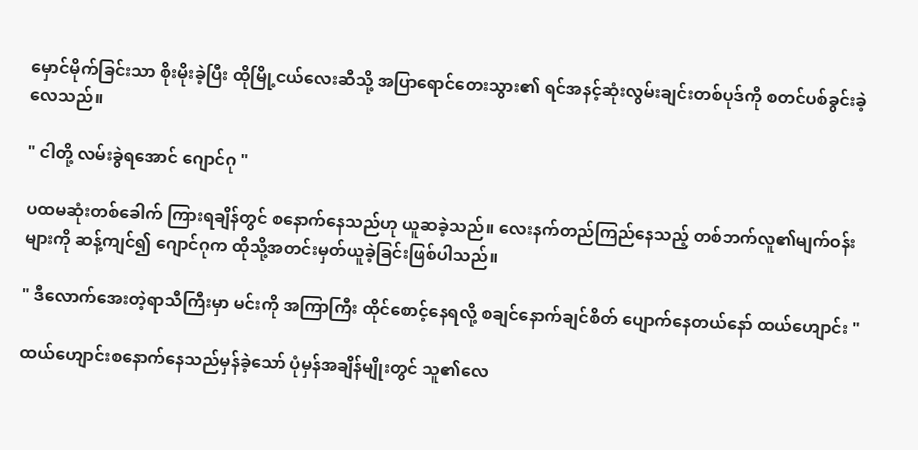မှောင်မိုက်ခြင်းသာ စိုးမိုးခဲ့ပြီး ထိုမြို့ငယ်လေးဆီသို့ အပြာရောင်တေးသွား၏ ရင်အနင့်ဆုံးလွမ်းချင်းတစ်ပုဒ်ကို စတင်ပစ်ခွင်းခဲ့လေသည်။

" ငါတို့ လမ်းခွဲရအောင် ဂျောင်ဂု "

ပထမဆုံးတစ်ခေါက် ကြားရချိန်တွင် စနောက်နေသည်ဟု ယူဆခဲ့သည်။ လေးနက်တည်ကြည်နေသည့် တစ်ဘက်လူ၏မျက်ဝန်းများကို ဆန့်ကျင်၍ ဂျောင်ဂုက ထိုသို့အတင်းမှတ်ယူခဲ့ခြင်းဖြစ်ပါသည်။

" ဒီလောက်အေးတဲ့ရာသီကြီးမှာ မင်းကို အကြာကြီး ထိုင်စောင့်နေရလို့ စချင်နောက်ချင်စိတ် ပျောက်နေတယ်နော် ထယ်ဟျောင်း "

ထယ်ဟျောင်းစ‌နောက်နေသည်မှန်ခဲ့သော် ပုံမှန်အချိန်မျိုးတွင် သူ၏လေ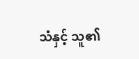သံနှင့် သူ၏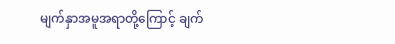မျက်နှာအမူအရာတို့ကြောင့် ချက်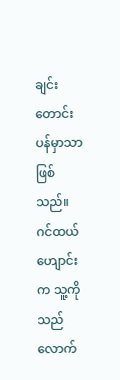ချင်းတောင်းပန်မှာသာဖြစ်သည်။ ဂင်ထယ်ဟျောင်းက သူ့ကို သည်လောက်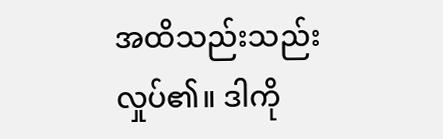အထိသည်းသည်းလှုပ်၏။ ဒါကို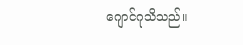ဂျောင်ဂုသိသည်။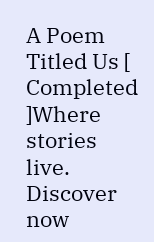A Poem Titled Us [ Completed ]Where stories live. Discover now